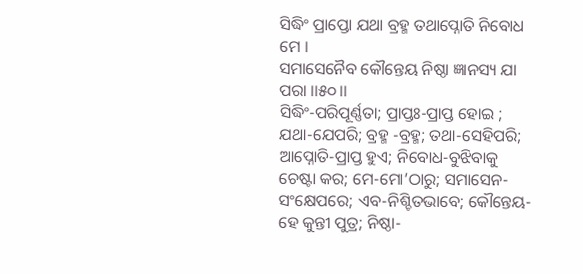ସିଦ୍ଧିଂ ପ୍ରାପ୍ତୋ ଯଥା ବ୍ରହ୍ମ ତଥାପ୍ନୋତି ନିବୋଧ ମେ ।
ସମାସେନୈବ କୌନ୍ତେୟ ନିଷ୍ଠା ଜ୍ଞାନସ୍ୟ ଯା ପରା ।।୫୦।।
ସିଦ୍ଧିଂ-ପରିପୂର୍ଣ୍ଣତା; ପ୍ରାପ୍ତଃ-ପ୍ରାପ୍ତ ହୋଇ ; ଯଥା-ଯେପରି; ବ୍ରହ୍ମ -ବ୍ରହ୍ମ; ତଥା-ସେହିପରି; ଆପ୍ନୋତି-ପ୍ରାପ୍ତ ହୁଏ; ନିବୋଧ-ବୁଝିବାକୁ ଚେଷ୍ଟା କର; ମେ-ମୋ’ଠାରୁ; ସମାସେନ-ସଂକ୍ଷେପରେ; ଏବ-ନିଶ୍ଚିତଭାବେ; କୌନ୍ତେୟ- ହେ କୁନ୍ତୀ ପୁତ୍ର; ନିଷ୍ଠା-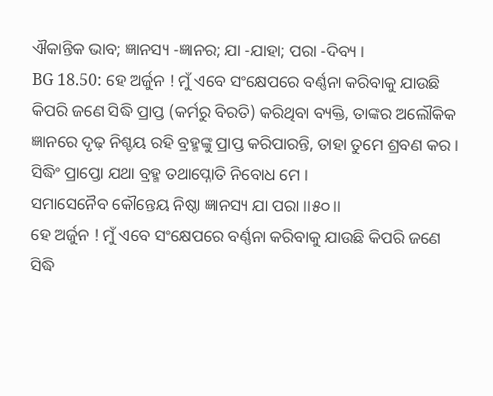ଐକାନ୍ତିକ ଭାବ; ଜ୍ଞାନସ୍ୟ -ଜ୍ଞାନର; ଯା -ଯାହା; ପରା -ଦିବ୍ୟ ।
BG 18.50: ହେ ଅର୍ଜୁନ ! ମୁଁ ଏବେ ସଂକ୍ଷେପରେ ବର୍ଣ୍ଣନା କରିବାକୁ ଯାଉଛି କିପରି ଜଣେ ସିଦ୍ଧି ପ୍ରାପ୍ତ (କର୍ମରୁ ବିରତି) କରିଥିବା ବ୍ୟକ୍ତି, ତାଙ୍କର ଅଲୌକିକ ଜ୍ଞାନରେ ଦୃଢ଼ ନିଶ୍ଚୟ ରହି ବ୍ରହ୍ମଙ୍କୁ ପ୍ରାପ୍ତ କରିପାରନ୍ତି, ତାହା ତୁମେ ଶ୍ରବଣ କର ।
ସିଦ୍ଧିଂ ପ୍ରାପ୍ତୋ ଯଥା ବ୍ରହ୍ମ ତଥାପ୍ନୋତି ନିବୋଧ ମେ ।
ସମାସେନୈବ କୌନ୍ତେୟ ନିଷ୍ଠା ଜ୍ଞାନସ୍ୟ ଯା ପରା ।।୫୦।।
ହେ ଅର୍ଜୁନ ! ମୁଁ ଏବେ ସଂକ୍ଷେପରେ ବର୍ଣ୍ଣନା କରିବାକୁ ଯାଉଛି କିପରି ଜଣେ ସିଦ୍ଧି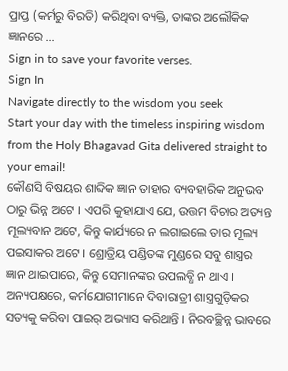ପ୍ରାପ୍ତ (କର୍ମରୁ ବିରତି) କରିଥିବା ବ୍ୟକ୍ତି, ତାଙ୍କର ଅଲୌକିକ ଜ୍ଞାନରେ …
Sign in to save your favorite verses.
Sign In
Navigate directly to the wisdom you seek
Start your day with the timeless inspiring wisdom from the Holy Bhagavad Gita delivered straight to your email!
କୌଣସି ବିଷୟର ଶାବ୍ଦିକ ଜ୍ଞାନ ତାହାର ବ୍ୟବହାରିକ ଅନୁଭବ ଠାରୁ ଭିନ୍ନ ଅଟେ । ଏପରି କୁହାଯାଏ ଯେ, ଉତ୍ତମ ବିଚାର ଅତ୍ୟନ୍ତ ମୂଲ୍ୟବାନ ଅଟେ, କିନ୍ତୁ କାର୍ଯ୍ୟରେ ନ ଲଗାଇଲେ ତାର ମୂଲ୍ୟ ପଇସାକର ଅଟେ । ଶ୍ରୋତ୍ରିୟ ପଣ୍ଡିତଙ୍କ ମୁଣ୍ଡରେ ସବୁ ଶାସ୍ତ୍ରର ଜ୍ଞାନ ଥାଇପାରେ, କିନ୍ତୁ ସେମାନଙ୍କର ଉପଲବ୍ଧି ନ ଥାଏ । ଅନ୍ୟପକ୍ଷରେ, କର୍ମଯୋଗୀମାନେ ଦିବାରାତ୍ରୀ ଶାସ୍ତ୍ରଗୁଡ଼ିକର ସତ୍ୟକୁ କରିବା ପାଇର୍ ଅଭ୍ୟାସ କରିଥାନ୍ତି । ନିରବଚ୍ଛିନ୍ନ ଭାବରେ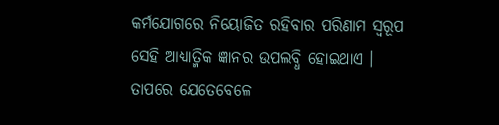କର୍ମଯୋଗରେ ନିୟୋଜିତ ରହିବାର ପରିଣାମ ସ୍ୱରୂପ ସେହି ଆଧ୍ୟାତ୍ମିକ ଜ୍ଞାନର ଉପଲବ୍ଧି ହୋଇଥାଏ । ତାପରେ ଯେତେବେଳେ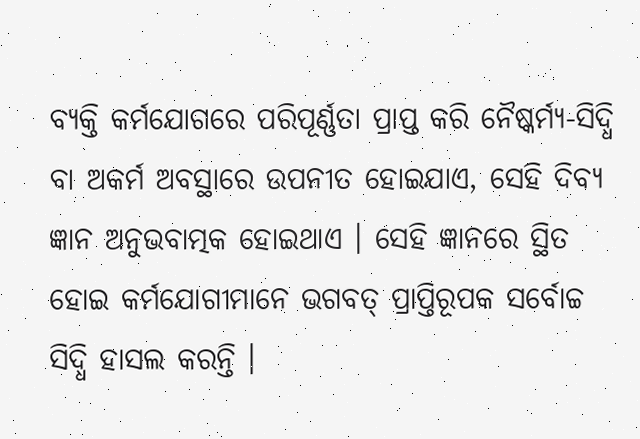ବ୍ୟକ୍ତି କର୍ମଯୋଗରେ ପରିପୂର୍ଣ୍ଣତା ପ୍ରାପ୍ତ କରି ନୈଷ୍କର୍ମ୍ୟ-ସିଦ୍ଧି ବା ଅକର୍ମ ଅବସ୍ଥାରେ ଉପନୀତ ହୋଇଯାଏ, ସେହି ଦିବ୍ୟ ଜ୍ଞାନ ଅନୁଭବାତ୍ମକ ହୋଇଥାଏ । ସେହି ଜ୍ଞାନରେ ସ୍ଥିତ ହୋଇ କର୍ମଯୋଗୀମାନେ ଭଗବତ୍ ପ୍ରାପ୍ତିରୂପକ ସର୍ବୋଚ୍ଚ ସିଦ୍ଧି ହାସଲ କରନ୍ତି ।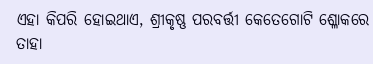ଏହା କିପରି ହୋଇଥାଏ, ଶ୍ରୀକୃଷ୍ଣ ପରବର୍ତ୍ତୀ କେତେଗୋଟି ଶ୍ଳୋକରେ ତାହା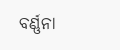ବର୍ଣ୍ଣନା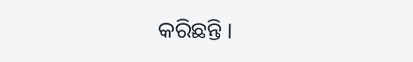କରିଛନ୍ତି ।